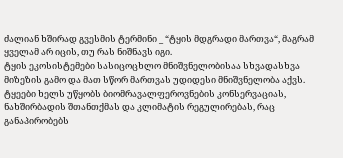ძალიან ხშირად გვესმის ტერმინი _ “ტყის მდგრადი მართვა“, მაგრამ ყველამ არ იცის, თუ რას ნიშნავს იგი.
ტყის ეკოსისტემები სასიცოცხლო მნიშვნელობისაა სხვადასხვა მიზეზის გამო და მათ სწორ მართვას უდიდესი მნიშვნელობა აქვს.
ტყეები ხელს უწყობს ბიომრავალფეროვნების კონსერვაციას, ნახშირბადის შთანთქმას და კლიმატის რეგულირებას, რაც განაპირობებს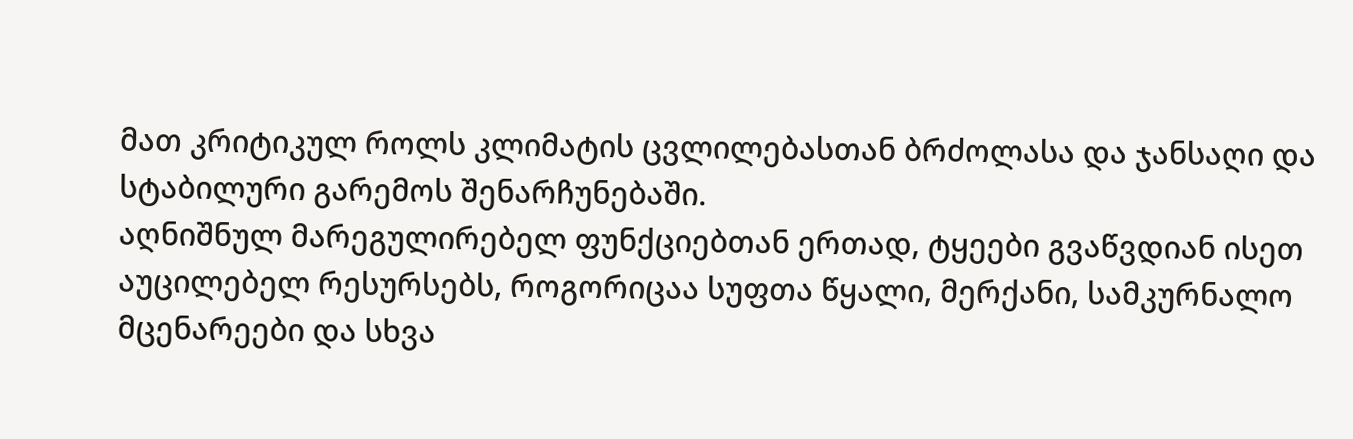მათ კრიტიკულ როლს კლიმატის ცვლილებასთან ბრძოლასა და ჯანსაღი და სტაბილური გარემოს შენარჩუნებაში.
აღნიშნულ მარეგულირებელ ფუნქციებთან ერთად, ტყეები გვაწვდიან ისეთ აუცილებელ რესურსებს, როგორიცაა სუფთა წყალი, მერქანი, სამკურნალო მცენარეები და სხვა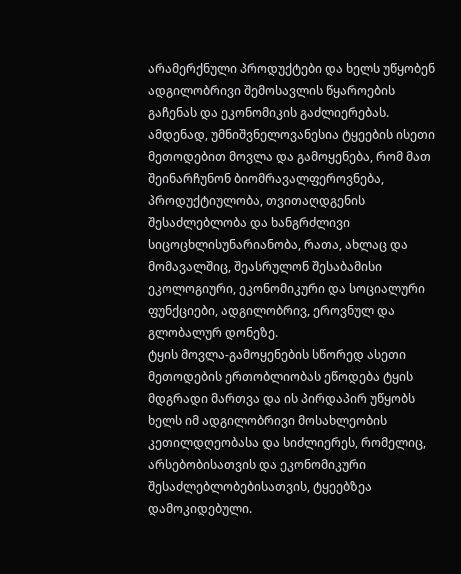არამერქნული პროდუქტები და ხელს უწყობენ ადგილობრივი შემოსავლის წყაროების გაჩენას და ეკონომიკის გაძლიერებას.
ამდენად, უმნიშვნელოვანესია ტყეების ისეთი მეთოდებით მოვლა და გამოყენება, რომ მათ შეინარჩუნონ ბიომრავალფეროვნება, პროდუქტიულობა, თვითაღდგენის შესაძლებლობა და ხანგრძლივი სიცოცხლისუნარიანობა, რათა, ახლაც და მომავალშიც, შეასრულონ შესაბამისი ეკოლოგიური, ეკონომიკური და სოციალური ფუნქციები, ადგილობრივ, ეროვნულ და გლობალურ დონეზე.
ტყის მოვლა-გამოყენების სწორედ ასეთი მეთოდების ერთობლიობას ეწოდება ტყის მდგრადი მართვა და ის პირდაპირ უწყობს ხელს იმ ადგილობრივი მოსახლეობის კეთილდღეობასა და სიძლიერეს, რომელიც, არსებობისათვის და ეკონომიკური შესაძლებლობებისათვის, ტყეებზეა დამოკიდებული.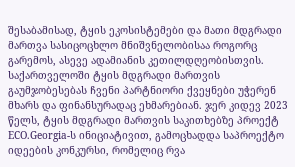შესაბამისად, ტყის ეკოსისტემები და მათი მდგრადი მართვა სასიცოცხლო მნიშვნელობისაა როგორც გარემოს, ასევე ადამიანის კეთილდღეობისთვის.
საქართველოში ტყის მდგრადი მართვის გაუმჯობესებას ჩვენი პარტნიორი ქვეყნები უჭერენ მხარს და ფინანსურადაც ეხმარებიან. ჯერ კიდევ 2023 წელს, ტყის მდგრადი მართვის საკითხებზე პროექტ ECO.Georgia-ს ინიციატივით, გამოცხადდა საპროექტო იდეების კონკურსი, რომელიც რვა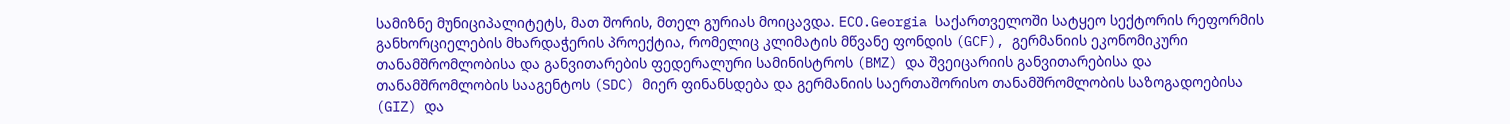სამიზნე მუნიციპალიტეტს, მათ შორის, მთელ გურიას მოიცავდა. ECO.Georgia საქართველოში სატყეო სექტორის რეფორმის განხორციელების მხარდაჭერის პროექტია, რომელიც კლიმატის მწვანე ფონდის (GCF), გერმანიის ეკონომიკური თანამშრომლობისა და განვითარების ფედერალური სამინისტროს (BMZ) და შვეიცარიის განვითარებისა და თანამშრომლობის სააგენტოს (SDC) მიერ ფინანსდება და გერმანიის საერთაშორისო თანამშრომლობის საზოგადოებისა (GIZ) და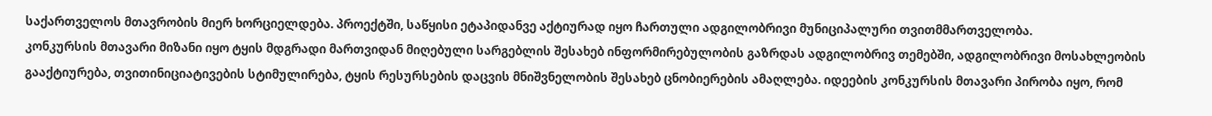საქართველოს მთავრობის მიერ ხორციელდება. პროექტში, საწყისი ეტაპიდანვე აქტიურად იყო ჩართული ადგილობრივი მუნიციპალური თვითმმართველობა.
კონკურსის მთავარი მიზანი იყო ტყის მდგრადი მართვიდან მიღებული სარგებლის შესახებ ინფორმირებულობის გაზრდას ადგილობრივ თემებში, ადგილობრივი მოსახლეობის გააქტიურება, თვითინიციატივების სტიმულირება, ტყის რესურსების დაცვის მნიშვნელობის შესახებ ცნობიერების ამაღლება. იდეების კონკურსის მთავარი პირობა იყო, რომ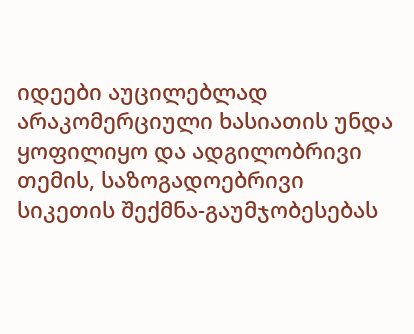იდეები აუცილებლად არაკომერციული ხასიათის უნდა ყოფილიყო და ადგილობრივი თემის, საზოგადოებრივი სიკეთის შექმნა-გაუმჯობესებას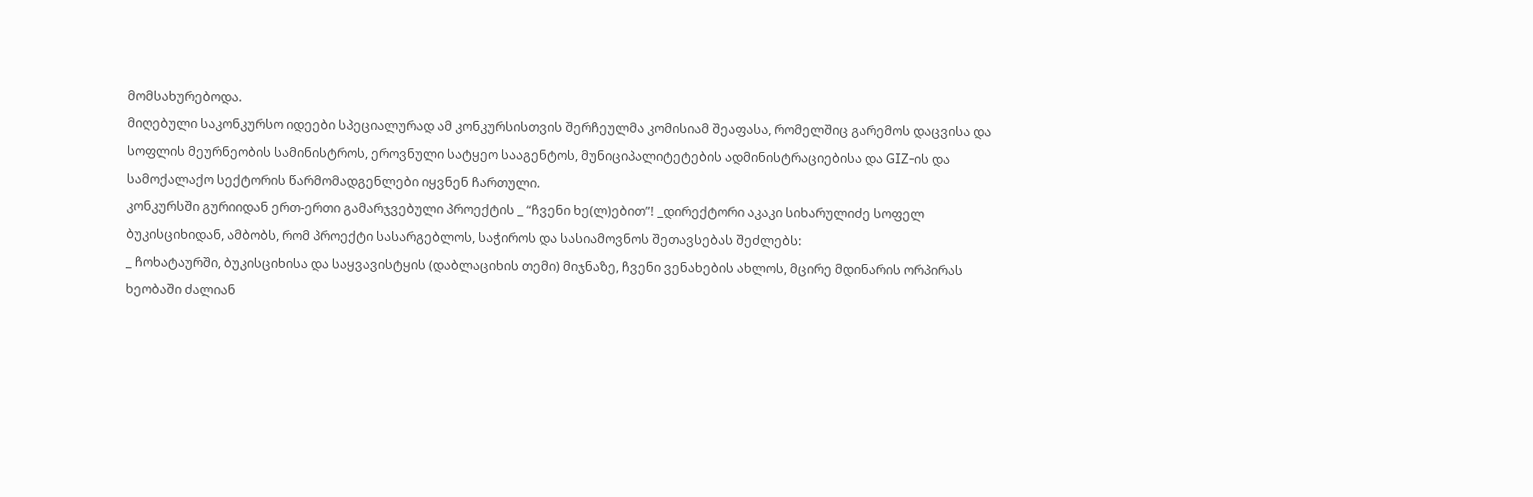მომსახურებოდა.
მიღებული საკონკურსო იდეები სპეციალურად ამ კონკურსისთვის შერჩეულმა კომისიამ შეაფასა, რომელშიც გარემოს დაცვისა და სოფლის მეურნეობის სამინისტროს, ეროვნული სატყეო სააგენტოს, მუნიციპალიტეტების ადმინისტრაციებისა და GIZ-ის და სამოქალაქო სექტორის წარმომადგენლები იყვნენ ჩართული.
კონკურსში გურიიდან ერთ-ერთი გამარჯვებული პროექტის _ “ჩვენი ხე(ლ)ებით”! _დირექტორი აკაკი სიხარულიძე სოფელ ბუკისციხიდან, ამბობს, რომ პროექტი სასარგებლოს, საჭიროს და სასიამოვნოს შეთავსებას შეძლებს:
_ ჩოხატაურში, ბუკისციხისა და საყვავისტყის (დაბლაციხის თემი) მიჯნაზე, ჩვენი ვენახების ახლოს, მცირე მდინარის ორპირას ხეობაში ძალიან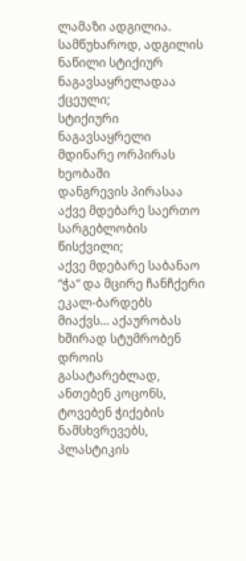ლამაზი ადგილია.
სამწუხაროდ, ადგილის ნაწილი სტიქიურ ნაგავსაყრელადაა ქცეული;
სტიქიური ნაგავსაყრელი მდინარე ორპირას ხეობაში
დანგრევის პირასაა აქვე მდებარე საერთო სარგებლობის წისქვილი;
აქვე მდებარე საბანაო “ჭა“ და მცირე ჩანჩქერი ეკალ-ბარდებს მიაქვს… აქაურობას ხშირად სტუმრობენ დროის გასატარებლად, ანთებენ კოცონს, ტოვებენ ჭიქების ნამსხვრევებს, პლასტიკის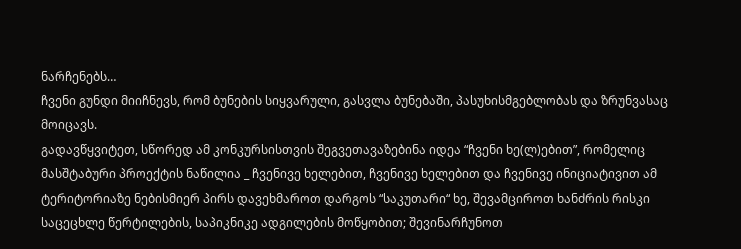ნარჩენებს…
ჩვენი გუნდი მიიჩნევს, რომ ბუნების სიყვარული, გასვლა ბუნებაში, პასუხისმგებლობას და ზრუნვასაც მოიცავს.
გადავწყვიტეთ, სწორედ ამ კონკურსისთვის შეგვეთავაზებინა იდეა “ჩვენი ხე(ლ)ებით”, რომელიც მასშტაბური პროექტის ნაწილია _ ჩვენივე ხელებით, ჩვენივე ხელებით და ჩვენივე ინიციატივით ამ ტერიტორიაზე ნებისმიერ პირს დავეხმაროთ დარგოს “საკუთარი“ ხე, შევამციროთ ხანძრის რისკი საცეცხლე წერტილების, საპიკნიკე ადგილების მოწყობით; შევინარჩუნოთ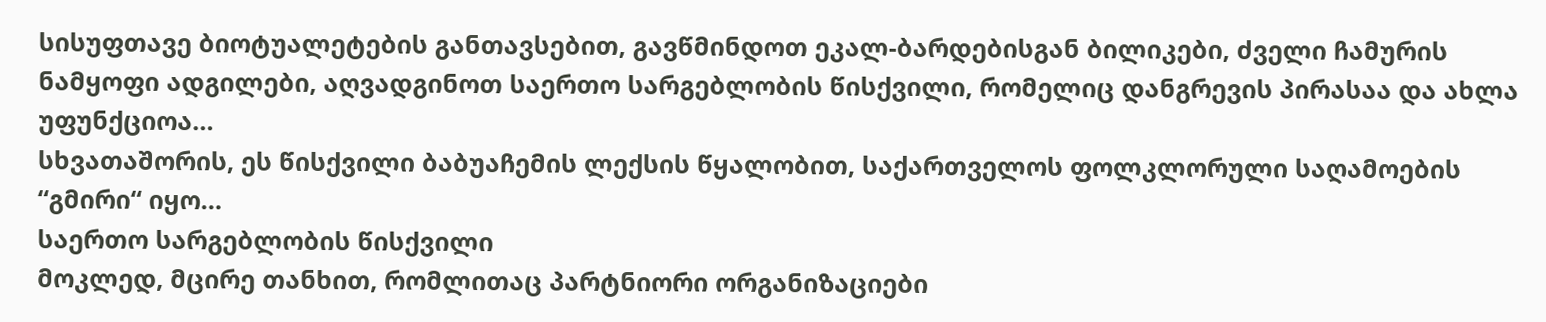სისუფთავე ბიოტუალეტების განთავსებით, გავწმინდოთ ეკალ-ბარდებისგან ბილიკები, ძველი ჩამურის ნამყოფი ადგილები, აღვადგინოთ საერთო სარგებლობის წისქვილი, რომელიც დანგრევის პირასაა და ახლა უფუნქციოა…
სხვათაშორის, ეს წისქვილი ბაბუაჩემის ლექსის წყალობით, საქართველოს ფოლკლორული საღამოების “გმირი“ იყო…
საერთო სარგებლობის წისქვილი
მოკლედ, მცირე თანხით, რომლითაც პარტნიორი ორგანიზაციები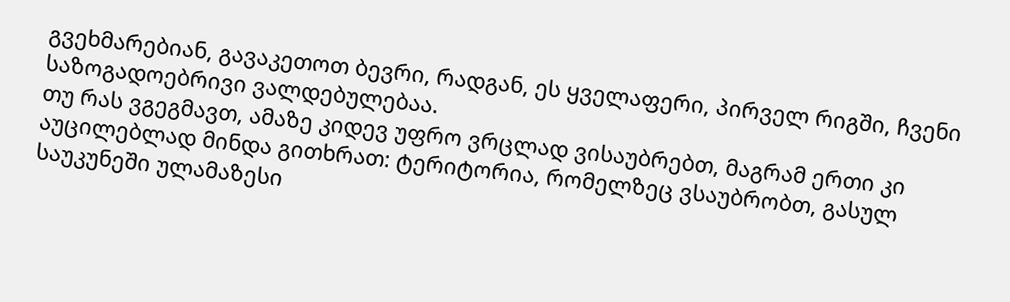გვეხმარებიან, გავაკეთოთ ბევრი, რადგან, ეს ყველაფერი, პირველ რიგში, ჩვენი საზოგადოებრივი ვალდებულებაა.
თუ რას ვგეგმავთ, ამაზე კიდევ უფრო ვრცლად ვისაუბრებთ, მაგრამ ერთი კი აუცილებლად მინდა გითხრათ: ტერიტორია, რომელზეც ვსაუბრობთ, გასულ საუკუნეში ულამაზესი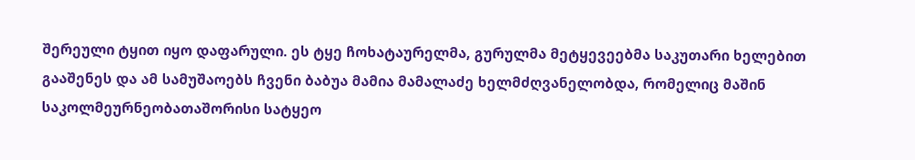შერეული ტყით იყო დაფარული. ეს ტყე ჩოხატაურელმა, გურულმა მეტყევეებმა საკუთარი ხელებით გააშენეს და ამ სამუშაოებს ჩვენი ბაბუა მამია მამალაძე ხელმძღვანელობდა, რომელიც მაშინ საკოლმეურნეობათაშორისი სატყეო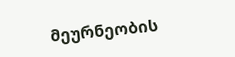მეურნეობის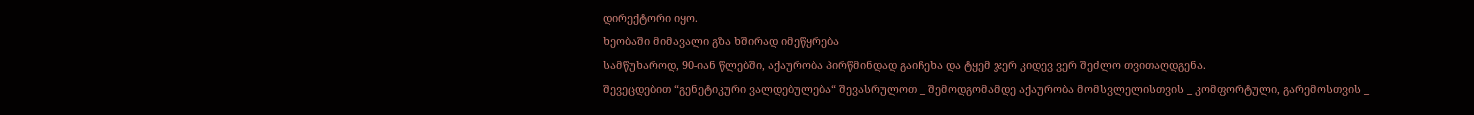დირექტორი იყო.
ხეობაში მიმავალი გზა ხშირად იმეწყრება
სამწუხაროდ, 90-იან წლებში, აქაურობა პირწმინდად გაიჩეხა და ტყემ ჯერ კიდევ ვერ შეძლო თვითაღდგენა.
შევეცდებით “გენეტიკური ვალდებულება“ შევასრულოთ _ შემოდგომამდე აქაურობა მომსვლელისთვის _ კომფორტული, გარემოსთვის _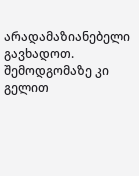არადამაზიანებელი გავხადოთ. შემოდგომაზე კი გელით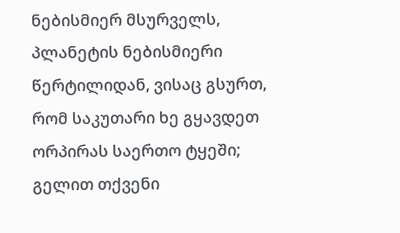ნებისმიერ მსურველს, პლანეტის ნებისმიერი წერტილიდან, ვისაც გსურთ, რომ საკუთარი ხე გყავდეთ ორპირას საერთო ტყეში; გელით თქვენი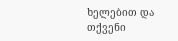ხელებით და თქვენი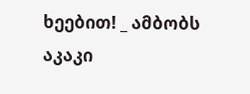ხეებით! _ ამბობს აკაკი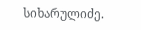სიხარულიძე.